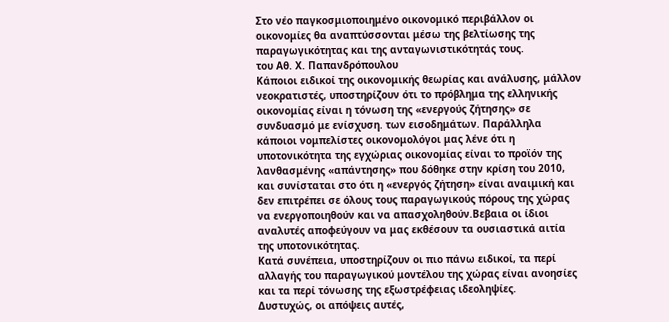Στο νέο παγκοσμιοποιημένο οικονομικό περιβάλλον οι οικονομίες θα αναπτύσσονται μέσω της βελτίωσης της παραγωγικότητας και της ανταγωνιστικότητάς τους.
του Αθ. Χ. Παπανδρόπουλου
Κάποιοι ειδικοί της οικονομικής θεωρίας και ανάλυσης, μάλλον νεοκρατιστές, υποστηρίζουν ότι το πρόβλημα της ελληνικής οικονομίας είναι η τόνωση της «ενεργούς ζήτησης» σε συνδυασμό με ενίσχυση. των εισοδημάτων. Παράλληλα κάποιοι νομπελίστες οικονομολόγοι μας λένε ότι η υποτονικότητα της εγχώριας οικονομίας είναι το προϊόν της λανθασμένης «απάντησης» που δόθηκε στην κρίση του 2010, και συνίσταται στο ότι η «ενεργός ζήτηση» είναι αναιμική και δεν επιτρέπει σε όλους τους παραγωγικούς πόρους της χώρας να ενεργοποιηθούν και να απασχοληθούν.Βεβαια οι ίδιοι αναλυτές αποφεύγουν να μας εκθέσουν τα ουσιαστικά αιτία της υποτονικότητας.
Κατά συνέπεια, υποστηρίζουν οι πιο πάνω ειδικοί, τα περί αλλαγής του παραγωγικού μοντέλου της χώρας είναι ανοησίες και τα περί τόνωσης της εξωστρέφειας ιδεοληψίες.
Δυστυχώς, οι απόψεις αυτές,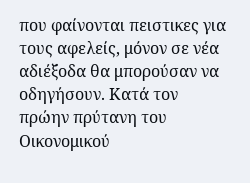που φαίνονται πειστικες για τους αφελείς, μόνον σε νέα αδιέξοδα θα μπορούσαν να οδηγήσουν. Κατά τον πρώην πρύτανη του Οικονομικού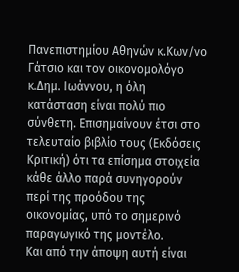Πανεπιστημίου Αθηνών κ.Κων/νο Γάτσιο και τον οικονομολόγο κ.Δημ. Ιωάννου, η όλη κατάσταση είναι πολύ πιο σύνθετη. Επισημαίνουν έτσι στο τελευταίο βιβλίο τους (Εκδόσεις Κριτική) ότι τα επίσημα στοιχεία κάθε άλλο παρά συνηγορούν περί της προόδου της οικονομίας, υπό το σημερινό παραγωγικό της μοντέλο.
Και από την άποψη αυτή είναι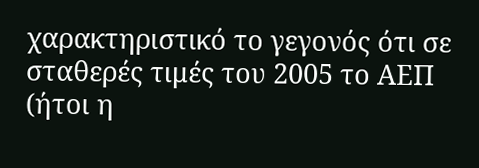χαρακτηριστικό το γεγονός ότι σε σταθερές τιμές του 2005 το ΑΕΠ (ήτοι η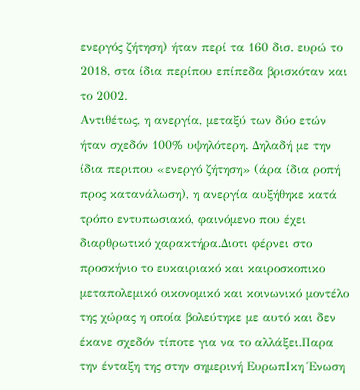ενεργός ζήτηση) ήταν περί τα 160 δισ. ευρώ το 2018, στα ίδια περίπου επίπεδα βρισκόταν και το 2002.
Αντιθέτως, η ανεργία, μεταξύ των δύο ετών ήταν σχεδόν 100% υψηλότερη. Δηλαδή με την ίδια περιπου «ενεργό ζήτηση» (άρα ίδια ροπή προς κατανάλωση), η ανεργία αυξήθηκε κατά τρόπο εντυπωσιακό, φαινόμενο που έχει διαρθρωτικό χαρακτήρα.Διοτι φέρνει στο προσκήνιο το ευκαιριακό και καιροσκοπικο μεταπολεμικό οικονομικό και κοινωνικό μοντέλο της χώρας η οποία βολεύτηκε με αυτό και δεν έκανε σχεδόν τίποτε για να το αλλάξει.Παρα την ένταξη της στην σημερινή ΕυρωπΙκη Ένωση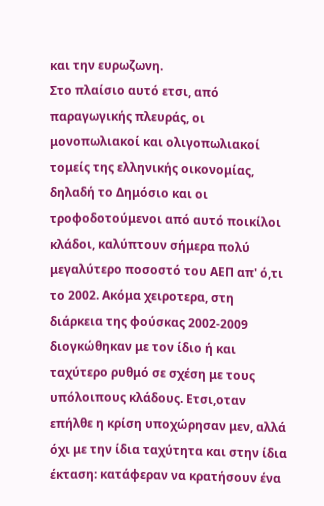και την ευρωζωνη.
Στο πλαίσιο αυτό ετσι, από παραγωγικής πλευράς, οι μονοπωλιακοί και ολιγοπωλιακοί τομείς της ελληνικής οικονομίας, δηλαδή το Δημόσιο και οι τροφοδοτούμενοι από αυτό ποικίλοι κλάδοι, καλύπτουν σήμερα πολύ μεγαλύτερο ποσοστό του ΑΕΠ απ' ό,τι το 2002. Ακόμα χειροτερα, στη διάρκεια της φούσκας 2002-2009 διογκώθηκαν με τον ίδιο ή και ταχύτερο ρυθμό σε σχέση με τους υπόλοιπους κλάδους. Ετσι,οταν επήλθε η κρίση υποχώρησαν μεν, αλλά όχι με την ίδια ταχύτητα και στην ίδια έκταση: κατάφεραν να κρατήσουν ένα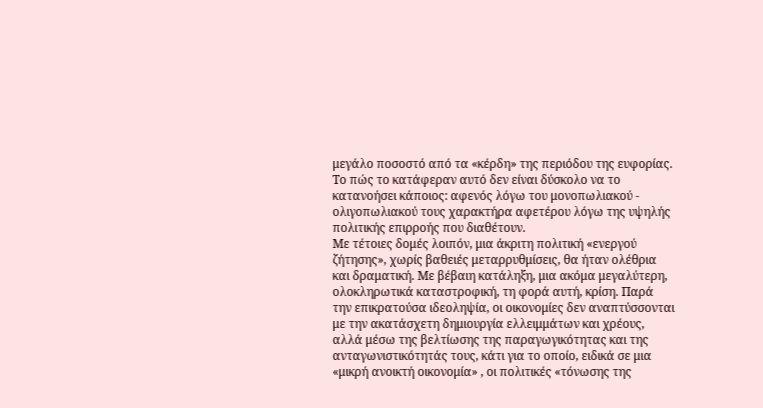μεγάλο ποσοστό από τα «κέρδη» της περιόδου της ευφορίας. Το πώς το κατάφεραν αυτό δεν είναι δύσκολο να το κατανοήσει κάποιος: αφενός λόγω του μονοπωλιακού - ολιγοπωλιακού τους χαρακτήρα αφετέρου λόγω της υψηλής πολιτικής επιρροής που διαθέτουν.
Με τέτοιες δομές λοιπόν, μια άκριτη πολιτική «ενεργού ζήτησης», χωρίς βαθειές μεταρρυθμίσεις, θα ήταν ολέθρια και δραματική. Με βέβαιη κατάληξη, μια ακόμα μεγαλύτερη, ολοκληρωτικά καταστροφική, τη φορά αυτή, κρίση. Παρά την επικρατούσα ιδεοληψία, οι οικονομίες δεν αναπτύσσονται με την ακατάσχετη δημιουργία ελλειμμάτων και χρέους, αλλά μέσω της βελτίωσης της παραγωγικότητας και της ανταγωνιστικότητάς τους, κάτι για το οποίο, ειδικά σε μια «μικρή ανοικτή οικονομία» , οι πολιτικές «τόνωσης της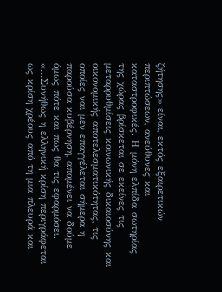ζήτησης» είναι, εκτός εξαιρετικών περιπτώσεων, ανεύθυνες και καταστροφικές. Η μόνη ελπίδα σωτηρίας της χώρας βρίσκεται σε εκείνες τις μεταρρυθμίσεις κοινωνικής δικαιοσύνης και οικονομικής αποτελεσματικότητας, τις οποίες ναι μεν επαγγέλεται σήμερα η παρούσα κυβέρνηση, απομένει να δούμε όμως πότε και πως θα τις εφαρμόσει.
«…Συνήθως η ελληνική κρίση περιγράφεται ως κρίση χρέους από τη μια πλευρά και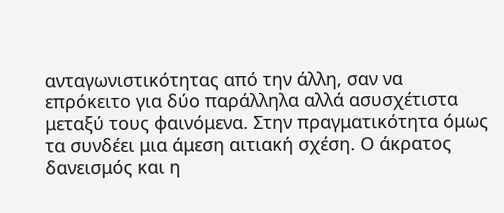ανταγωνιστικότητας από την άλλη, σαν να επρόκειτο για δύο παράλληλα αλλά ασυσχέτιστα μεταξύ τους φαινόμενα. Στην πραγματικότητα όμως τα συνδέει μια άμεση αιτιακή σχέση. Ο άκρατος δανεισμός και η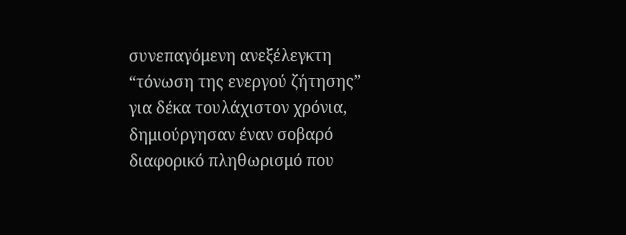συνεπαγόμενη ανεξέλεγκτη “τόνωση της ενεργού ζήτησης” για δέκα τουλάχιστον χρόνια, δημιούργησαν έναν σοβαρό διαφορικό πληθωρισμό που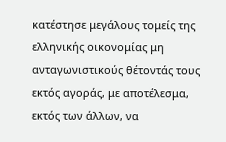κατέστησε μεγάλους τομείς της ελληνικής οικονομίας μη ανταγωνιστικούς θέτοντάς τους εκτός αγοράς, με αποτέλεσμα, εκτός των άλλων, να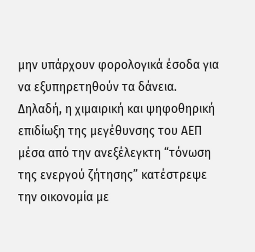μην υπάρχουν φορολογικά έσοδα για να εξυπηρετηθούν τα δάνεια. Δηλαδή, η χιμαιρική και ψηφοθηρική επιδίωξη της μεγέθυνσης του ΑΕΠ μέσα από την ανεξέλεγκτη “τόνωση της ενεργού ζήτησης” κατέστρεψε την οικονομία με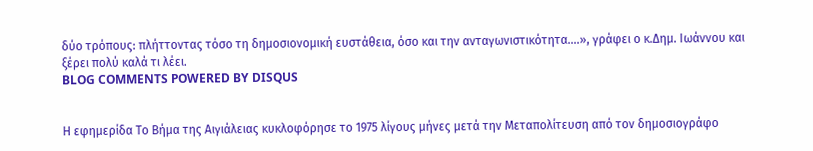δύο τρόπους: πλήττοντας τόσο τη δημοσιονομική ευστάθεια, όσο και την ανταγωνιστικότητα….», γράφει ο κ.Δημ. Ιωάννου και ξέρει πολύ καλά τι λέει.
BLOG COMMENTS POWERED BY DISQUS


Η εφημερίδα Το Βήμα της Αιγιάλειας κυκλοφόρησε το 1975 λίγους μήνες μετά την Μεταπολίτευση από τον δημοσιογράφο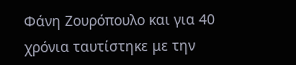Φάνη Ζουρόπουλο και για 40 χρόνια ταυτίστηκε με την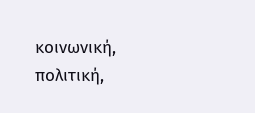κοινωνική, πολιτική,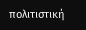πολιτιστική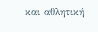και αθλητική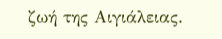ζωή της Αιγιάλειας.